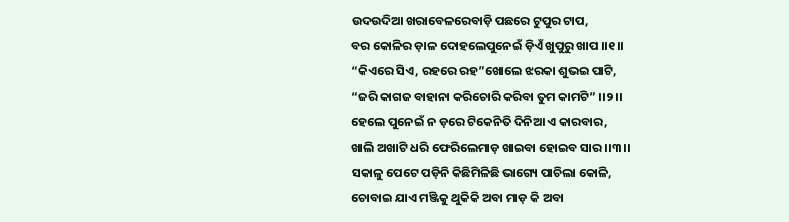ଉଦଉଦିଆ ଖରାବେଳରେବାଡ଼ି ପଛରେ ଟୁପୁର ଟାପ,
ବର କୋଳିର ଡ଼ାଳ ଦୋହଲେପୁନେଇଁ ଡ଼ିଏଁ ଖୁପୁରୁ ଖାପ ।।୧।।
“କିଏରେ ସିଏ, ରହରେ ରହ”ଖୋଲେ ଝରକା ଶୁଭଇ ପାଟି,
“ଜରି କାଗଜ ବାହାନା କରିଚୋରି କରିବା ତୁମ କାମଟି” ।।୨।।
ହେଲେ ପୁନେଇଁ ନ ଡ଼ରେ ଟିକେନିତି ଦିନିଆ ଏ କାରବାର,
ଖାଲି ଅଖାଟି ଧରି ଫେରିଲେମାଡ଼ ଖାଇବା ହୋଇବ ସାର ।।୩।।
ସକାଳୁ ପେଟେ ପଡ଼ିନି କିଛିମିଳିଛି ଭାଗ୍ୟେ ପାଚିଲା କୋଳି,
ଚୋବାଇ ଯାଏ ମଞ୍ଜିକୁ ଥୁକିକି ଅବା ମାଡ଼ କି ଅବା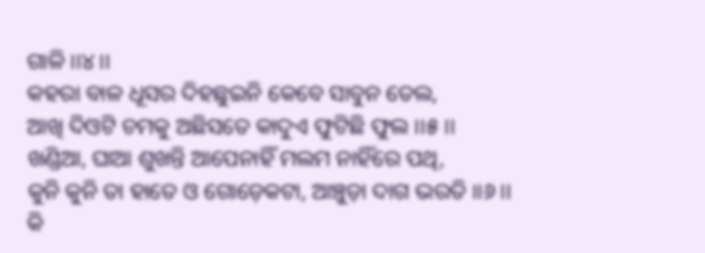ଗାଳି ।।୪।।
କହରା ବାଳ ଧୂସର ଦିହଛୁଇନି କେବେ ସାବୁନ ତେଲ,
ଆଖି ଦିଓଟି ଚମକୁ ଅଛିସତେ କାଦୁଏ ଫୁଟିଛି ଫୁଲ ।।୫।।
ଖଣ୍ଡିଆ, ଘାଆ ଶୁଖନ୍ତି ଆପେନାହିଁ ମଲମ ନାହିଁରେ ପଥି,
କୁନି କୁନି ତା ହାତେ ଓ ଗୋଡ଼େକଟା, ଆଞ୍ଚୁଡ଼ା ଦାଗ ଭରତି ।।୬।।
କି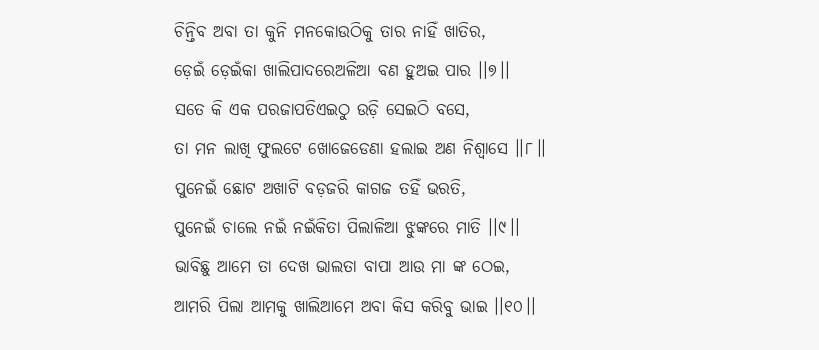ଚିନ୍ତିବ ଅବା ତା କୁନି ମନକୋଉଠିକୁ ତାର ନାହିଁ ଖାତିର,
ଡ଼େଇଁ ଡ଼େଇଁକା ଖାଲିପାଦରେଅଳିଆ ବଣ ହୁଅଇ ପାର ।।୭।।
ସତେ କି ଏକ ପରଜାପତିଏଇଠୁ ଉଡ଼ି ସେଇଠି ବସେ,
ତା ମନ ଲାଖି ଫୁଲଟେ ଖୋଜେଡେଣା ହଲାଇ ଅଣ ନିଶ୍ୱାସେ ।।୮।।
ପୁନେଇଁ ଛୋଟ ଅଖାଟି ବଡ଼ଜରି କାଗଜ ତହିଁ ଭରତି,
ପୁନେଇଁ ଚାଲେ ନଇଁ ନଇଁକିତା ପିଲାଳିଆ ଝୁଙ୍କରେ ମାତି ।।୯।।
ଭାବିଛୁ ଆମେ ତା ଦେଖ ଭାଲତା ବାପା ଆଉ ମା ଙ୍କ ଠେଇ,
ଆମରି ପିଲା ଆମକୁ ଖାଲିଆମେ ଅବା କିସ କରିବୁ ଭାଇ ।।୧୦।।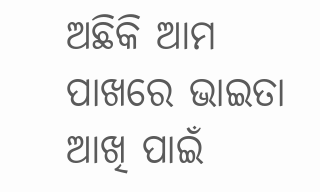ଅଛିକି ଆମ ପାଖରେ ଭାଇତା ଆଖି ପାଇଁ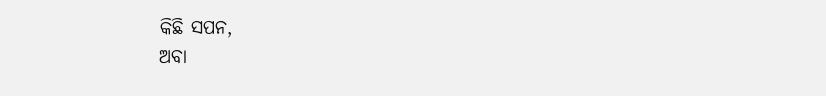କିଛି ସପନ,
ଅବା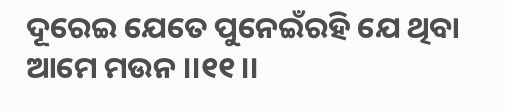ଦୂରେଇ ଯେତେ ପୁନେଇଁରହି ଯେ ଥିବା ଆମେ ମଉନ ।।୧୧।।